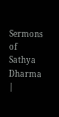Sermons of Sathya Dharma |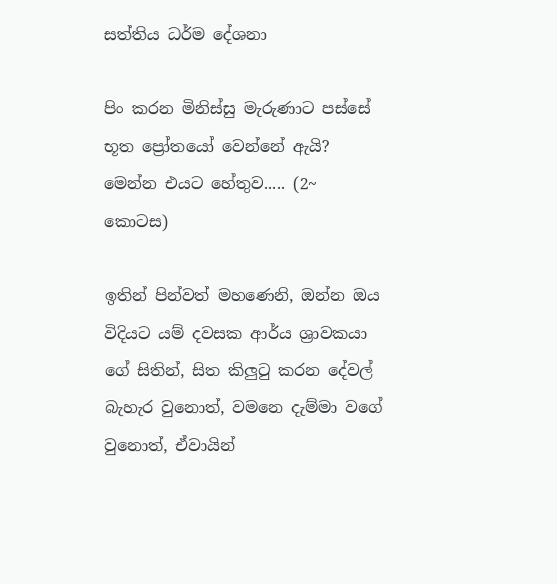සත්තිය ධර්ම දේශනා

පිං කරන මිනිස්සු මැරුණාට පස්සේ භූත ප්‍රෝතයෝ වෙන්නේ ඇයි? මෙන්න එයට හේතුව..... (2~ කොටස)

ඉතින් පින්වත් මහණෙනි, ඔන්න ඔය විදියට යම් දවසක ආර්ය ශ්‍රාවකයා ගේ සිතින්, සිත කිලුටු කරන දේවල් බැහැර වුනොත්, වමනෙ දැම්මා වගේ වුනොත්, ඒවායින්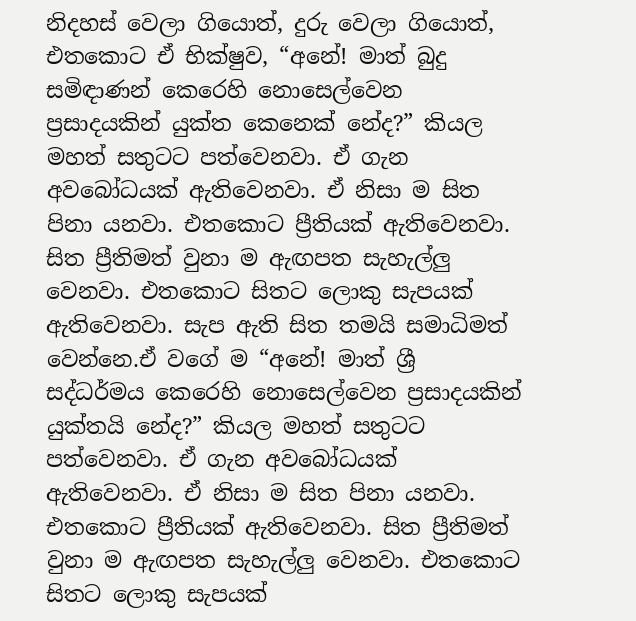නිදහස් වෙලා ගියොත්, දුරු වෙලා ගියොත්, එතකොට ඒ භික්ෂුව, “අනේ! මාත් බුදු සමිඳාණන් කෙරෙහි නොසෙල්වෙන ප්‍රසාදයකින් යුක්ත කෙනෙක් නේද?” කියල මහත් සතුටට පත්වෙනවා. ඒ ගැන අවබෝධයක් ඇතිවෙනවා. ඒ නිසා ම සිත පිනා යනවා. එතකොට ප්‍රීතියක් ඇතිවෙනවා. සිත ප්‍රීතිමත් වුනා ම ඇඟපත සැහැල්ලු වෙනවා. එතකොට සිතට ලොකු සැපයක් ඇතිවෙනවා. සැප ඇති සිත තමයි සමාධිමත් වෙන්නෙ.ඒ වගේ ම “අනේ! මාත් ශ්‍රී සද්ධර්මය කෙරෙහි නොසෙල්වෙන ප්‍රසාදයකින් යුක්තයි නේද?” කියල මහත් සතුටට පත්වෙනවා. ඒ ගැන අවබෝධයක් ඇතිවෙනවා. ඒ නිසා ම සිත පිනා යනවා. එතකොට ප්‍රීතියක් ඇතිවෙනවා. සිත ප්‍රීතිමත් වුනා ම ඇඟපත සැහැල්ලු වෙනවා. එතකොට සිතට ලොකු සැපයක්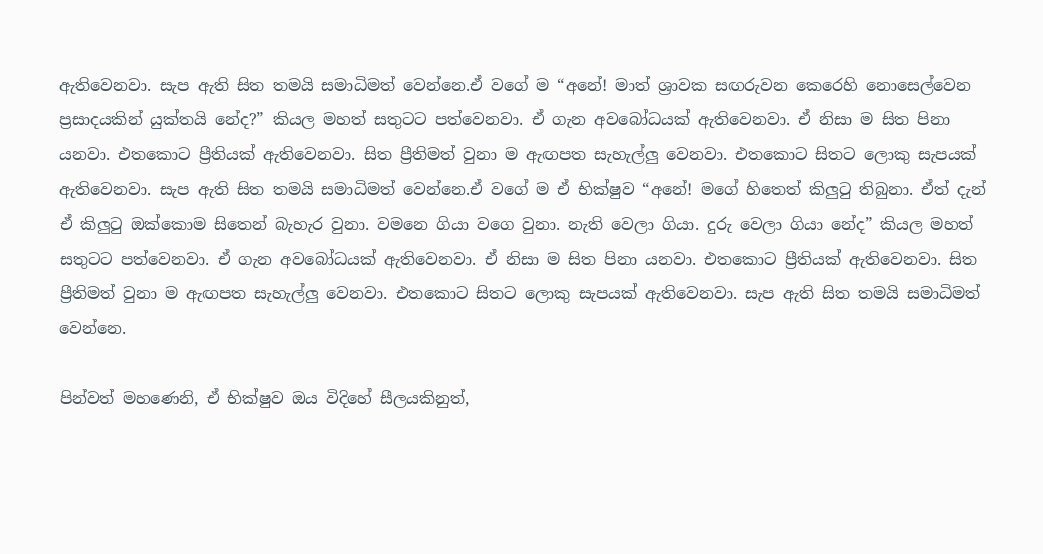ඇතිවෙනවා. සැප ඇති සිත තමයි සමාධිමත් වෙන්නෙ.ඒ වගේ ම “අනේ! මාත් ශ්‍රාවක සඟරුවන කෙරෙහි නොසෙල්වෙන ප්‍රසාදයකින් යුක්තයි නේද?” කියල මහත් සතුටට පත්වෙනවා. ඒ ගැන අවබෝධයක් ඇතිවෙනවා. ඒ නිසා ම සිත පිනා යනවා. එතකොට ප්‍රීතියක් ඇතිවෙනවා. සිත ප්‍රීතිමත් වුනා ම ඇඟපත සැහැල්ලු වෙනවා. එතකොට සිතට ලොකු සැපයක් ඇතිවෙනවා. සැප ඇති සිත තමයි සමාධිමත් වෙන්නෙ.ඒ වගේ ම ඒ භික්ෂුව “අනේ! මගේ හිතෙත් කිලුටු තිබුනා. ඒත් දැන් ඒ කිලුටු ඔක්කොම සිතෙන් බැහැර වුනා. වමනෙ ගියා වගෙ වුනා. නැති වෙලා ගියා. දුරු වෙලා ගියා නේද” කියල මහත් සතුටට පත්වෙනවා. ඒ ගැන අවබෝධයක් ඇතිවෙනවා. ඒ නිසා ම සිත පිනා යනවා. එතකොට ප්‍රීතියක් ඇතිවෙනවා. සිත ප්‍රීතිමත් වුනා ම ඇඟපත සැහැල්ලු වෙනවා. එතකොට සිතට ලොකු සැපයක් ඇතිවෙනවා. සැප ඇති සිත තමයි සමාධිමත් වෙන්නෙ.

පින්වත් මහණෙනි, ඒ භික්ෂුව ඔය විදිහේ සීලයකිනුත්,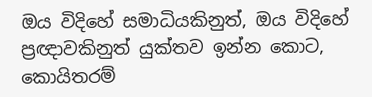ඔය විදිහේ සමාධියකිනුත්, ඔය විදිහේ ප්‍රඥාවකිනුත් යුක්තව ඉන්න කොට, කොයිතරම්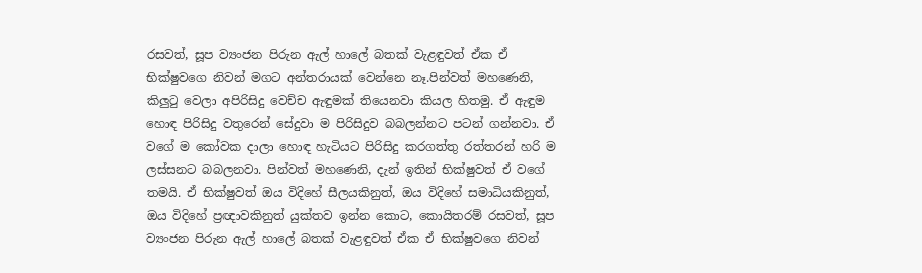රසවත්, සූප ව්‍යංජන පිරුන ඇල් හාලේ බතක් වැළඳුවත් ඒක ඒ භික්ෂුවගෙ නිවන් මගට අන්තරායක් වෙන්නෙ නෑ.පින්වත් මහණෙනි, කිලුටු වෙලා අපිරිසිදු වෙච්ච ඇඳුමක් තියෙනවා කියල හිතමු. ඒ ඇඳුම හොඳ පිරිසිදු වතුරෙන් සේදුවා ම පිරිසිදුව බබලන්නට පටන් ගන්නවා. ඒ වගේ ම කෝවක දාලා හොඳ හැටියට පිරිසිදු කරගත්තු රත්තරන් හරි ම ලස්සනට බබලනවා. පින්වත් මහණෙනි, දැන් ඉතින් භික්ෂුවත් ඒ වගේ තමයි. ඒ භික්ෂුවත් ඔය විදිහේ සීලයකිනුත්, ඔය විදිහේ සමාධියකිනුත්, ඔය විදිහේ ප්‍රඥාවකිනුත් යුක්තව ඉන්න කොට, කොයිතරම් රසවත්, සූප ව්‍යංජන පිරුන ඇල් හාලේ බතක් වැළඳුවත් ඒක ඒ භික්ෂුවගෙ නිවන්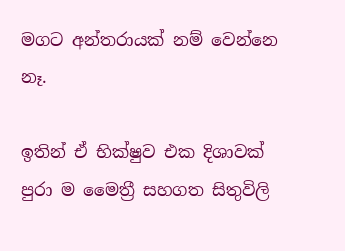මගට අන්තරායක් නම් වෙන්නෙ නෑ.

ඉතින් ඒ භික්ෂුව එක දිශාවක් පුරා ම මෛත්‍රී සහගත සිතුවිලි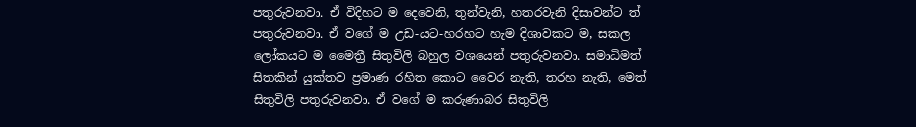පතුරුවනවා. ඒ විදිහට ම දෙවෙනි, තුන්වැනි, හතරවැනි දිසාවන්ට ත් පතුරුවනවා. ඒ වගේ ම උඩ-යට-හරහට හැම දිශාවකට ම, සකල ලෝකයට ම මෛත්‍රී සිතුවිලි බහුල වශයෙන් පතුරුවනවා. සමාධිමත් සිතකින් යුක්තව ප්‍රමාණ රහිත කොට වෛර නැති, තරහ නැති, මෙත් සිතුවිලි පතුරුවනවා. ඒ වගේ ම කරුණාබර සිතුවිලි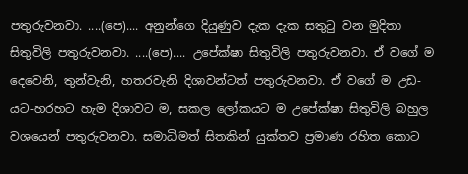පතුරුවනවා. ....(පෙ).... අනුන්ගෙ දියුණුව දැක දැක සතුටු වන මුදිතා සිතුවිලි පතුරුවනවා. ....(පෙ).... උපේක්ෂා සිතුවිලි පතුරුවනවා. ඒ වගේ ම දෙවෙනි, තුන්වැනි, හතරවැනි දිශාවන්ටත් පතුරුවනවා. ඒ වගේ ම උඩ-යට-හරහට හැම දිශාවට ම, සකල ලෝකයට ම උපේක්ෂා සිතුවිලි බහුල වශයෙන් පතුරුවනවා. සමාධිමත් සිතකින් යුක්තව ප්‍රමාණ රහිත කොට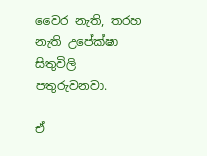වෛර නැති, තරහ නැති උපේක්ෂා සිතුවිලි පතුරුවනවා.

ඒ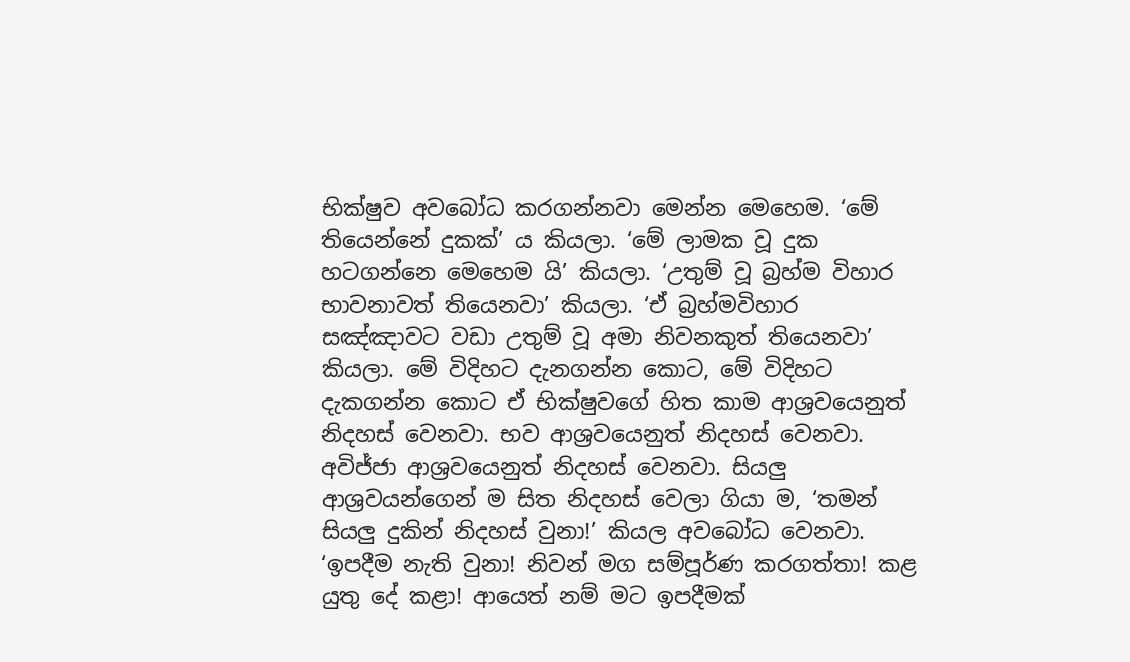භික්ෂුව අවබෝධ කරගන්නවා මෙන්න මෙහෙම. ‘මේ තියෙන්නේ දුකක්’ ය කියලා. ‘මේ ලාමක වූ දුක හටගන්නෙ මෙහෙම යි’ කියලා. ‘උතුම් වූ බ්‍රහ්ම විහාර භාවනාවත් තියෙනවා’ කියලා. ‘ඒ බ්‍රහ්මවිහාර සඤ්ඤාවට වඩා උතුම් වූ අමා නිවනකුත් තියෙනවා’ කියලා. මේ විදිහට දැනගන්න කොට, මේ විදිහට දැකගන්න කොට ඒ භික්ෂුවගේ හිත කාම ආශ්‍රවයෙනුත් නිදහස් වෙනවා. භව ආශ්‍රවයෙනුත් නිදහස් වෙනවා. අවිජ්ජා ආශ්‍රවයෙනුත් නිදහස් වෙනවා. සියලු ආශ්‍රවයන්ගෙන් ම සිත නිදහස් වෙලා ගියා ම, ‘තමන් සියලු දුකින් නිදහස් වුනා!’ කියල අවබෝධ වෙනවා. ‘ඉපදීම නැති වුනා! නිවන් මග සම්පූර්ණ කරගත්තා! කළ යුතු දේ කළා! ආයෙත් නම් මට ඉපදීමක්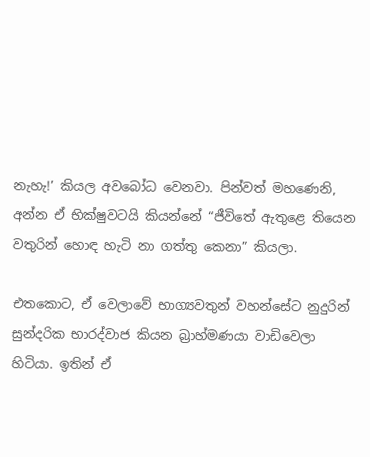නැහැ!’ කියල අවබෝධ වෙනවා. පින්වත් මහණෙනි, අන්න ඒ භික්ෂුවටයි කියන්නේ “ජීවිතේ ඇතුළෙ තියෙන වතුරින් හොඳ හැටි නා ගත්තු කෙනා” කියලා.

එතකොට, ඒ වෙලාවේ භාග්‍යවතුන් වහන්සේට නුදුරින් සුන්දරික භාරද්වාජ කියන බ්‍රාහ්මණයා වාඩිවෙලා හිටියා. ඉතින් ඒ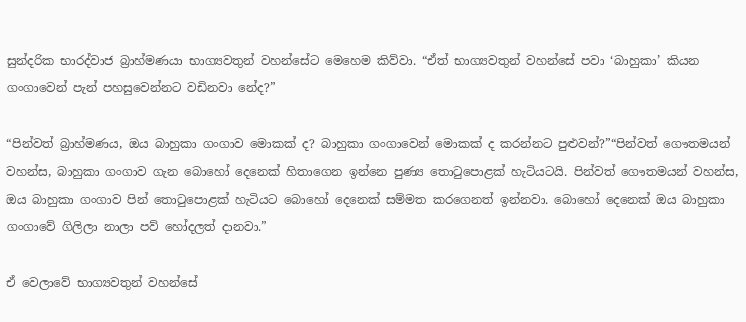සුන්දරික භාරද්වාජ බ්‍රාහ්මණයා භාග්‍යවතුන් වහන්සේට මෙහෙම කිව්වා. “ඒත් භාග්‍යවතුන් වහන්සේ පවා ‘බාහුකා’ කියන ගංගාවෙන් පැන් පහසුවෙන්නට වඩිනවා නේද?”

“පින්වත් බ්‍රාහ්මණය, ඔය බාහුකා ගංගාව මොකක් ද? බාහුකා ගංගාවෙන් මොකක් ද කරන්නට පුළුවන්?”“පින්වත් ගෞතමයන් වහන්ස, බාහුකා ගංගාව ගැන බොහෝ දෙනෙක් හිතාගෙන ඉන්නෙ පුණ්‍ය තොටුපොළක් හැටියටයි. පින්වත් ගෞතමයන් වහන්ස, ඔය බාහුකා ගංගාව පින් තොටුපොළක් හැටියට බොහෝ දෙනෙක් සම්මත කරගෙනත් ඉන්නවා. බොහෝ දෙනෙක් ඔය බාහුකා ගංගාවේ ගිලිලා නාලා පව් හෝදලත් දානවා.”

ඒ වෙලාවේ භාග්‍යවතුන් වහන්සේ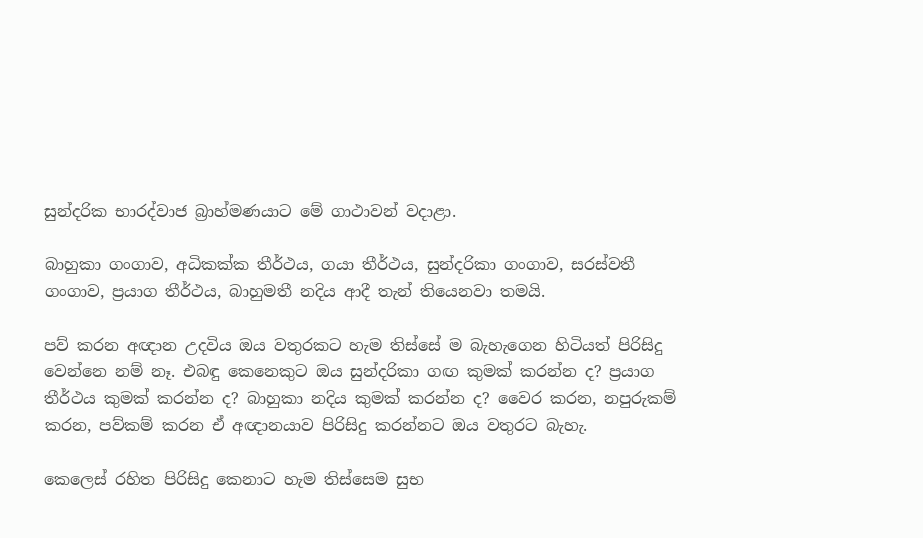සුන්දරික භාරද්වාජ බ්‍රාහ්මණයාට මේ ගාථාවන් වදාළා.

බාහුකා ගංගාව, අධිකක්ක තීර්ථය, ගයා තීර්ථය, සුන්දරිකා ගංගාව, සරස්වතී ගංගාව, ප්‍රයාග තීර්ථය, බාහුමතී නදිය ආදී තැන් තියෙනවා තමයි.

පව් කරන අඥාන උදවිය ඔය වතුරකට හැම තිස්සේ ම බැහැගෙන හිටියත් පිරිසිදු වෙන්නෙ නම් නෑ. එබඳු කෙනෙකුට ඔය සුන්දරිකා ගඟ කුමක් කරන්න ද? ප්‍රයාග තීර්ථය කුමක් කරන්න ද? බාහුකා නදිය කුමක් කරන්න ද? වෛර කරන, නපුරුකම් කරන, පව්කම් කරන ඒ අඥානයාව පිරිසිදු කරන්නට ඔය වතුරට බැහැ.

කෙලෙස් රහිත පිරිසිදු කෙනාට හැම තිස්සෙම සුභ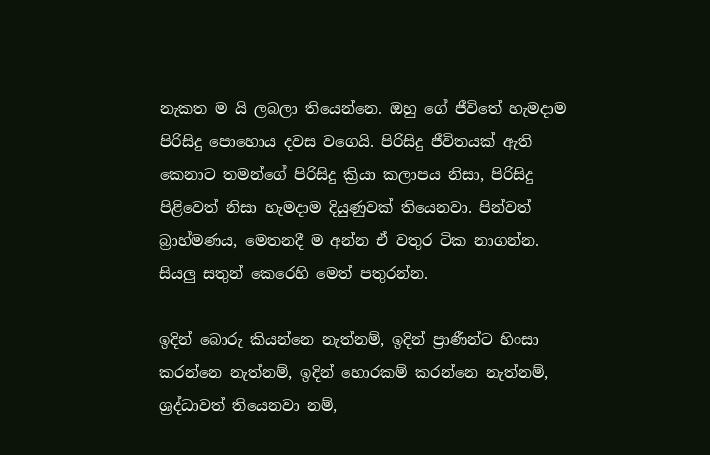නැකත ම යි ලබලා තියෙන්නෙ. ඔහු ගේ ජීවිතේ හැමදාම පිරිසිදු පොහොය දවස වගෙයි. පිරිසිදු ජීවිතයක් ඇති කෙනාට තමන්ගේ පිරිසිදු ක්‍රියා කලාපය නිසා, පිරිසිදු පිළිවෙත් නිසා හැමදාම දියුණුවක් තියෙනවා. පින්වත් බ්‍රාහ්මණය, මෙතනදී ම අන්න ඒ වතුර ටික නාගන්න. සියලු සතුන් කෙරෙහි මෙත් පතුරන්න.

ඉදින් බොරු කියන්නෙ නැත්නම්, ඉදින් ප්‍රාණීන්ට හිංසා කරන්නෙ නැත්නම්, ඉදින් හොරකම් කරන්නෙ නැත්නම්, ශ්‍රද්ධාවත් තියෙනවා නම්,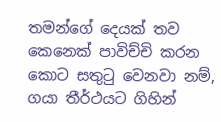තමන්ගේ දෙයක් තව කෙනෙක් පාවිච්චි කරන කොට සතුටු වෙනවා නම්, ගයා තීර්ථයට ගිහින්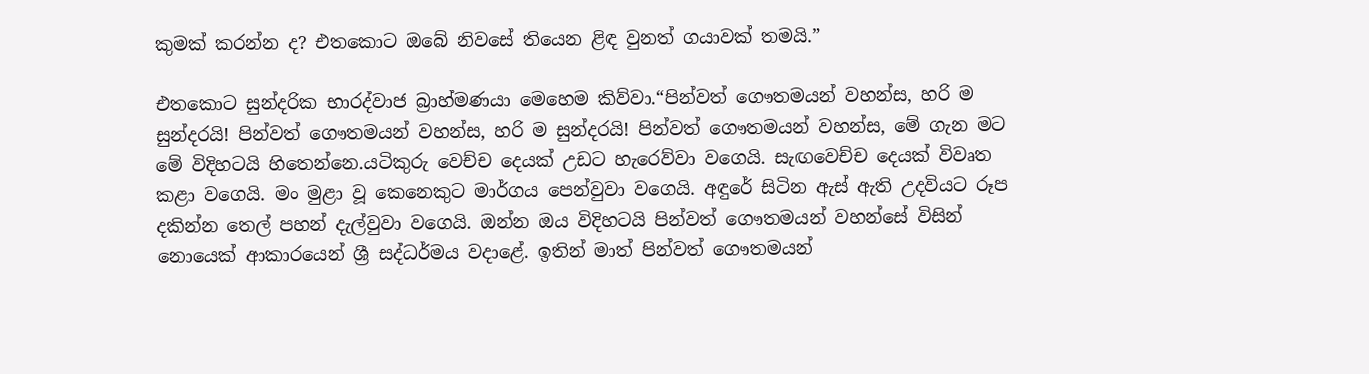කුමක් කරන්න ද? එතකොට ඔබේ නිවසේ තියෙන ළිඳ වුනත් ගයාවක් තමයි.”

එතකොට සුන්දරික භාරද්වාජ බ්‍රාහ්මණයා මෙහෙම කිව්වා.“පින්වත් ගෞතමයන් වහන්ස, හරි ම සුන්දරයි! පින්වත් ගෞතමයන් වහන්ස, හරි ම සුන්දරයි! පින්වත් ගෞතමයන් වහන්ස, මේ ගැන මට මේ විදිහටයි හිතෙන්නෙ.යටිකුරු වෙච්ච දෙයක් උඩට හැරෙව්වා වගෙයි. සැඟවෙච්ච දෙයක් විවෘත කළා වගෙයි. මං මුළා වූ කෙනෙකුට මාර්ගය පෙන්වුවා වගෙයි. අඳුරේ සිටින ඇස් ඇති උදවියට රූප දකින්න තෙල් පහන් දැල්වුවා වගෙයි. ඔන්න ඔය විදිහටයි පින්වත් ගෞතමයන් වහන්සේ විසින් නොයෙක් ආකාරයෙන් ශ්‍රී සද්ධර්මය වදාළේ. ඉතින් මාත් පින්වත් ගෞතමයන්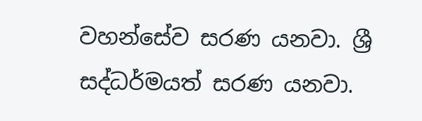වහන්සේව සරණ යනවා. ශ්‍රී සද්ධර්මයත් සරණ යනවා.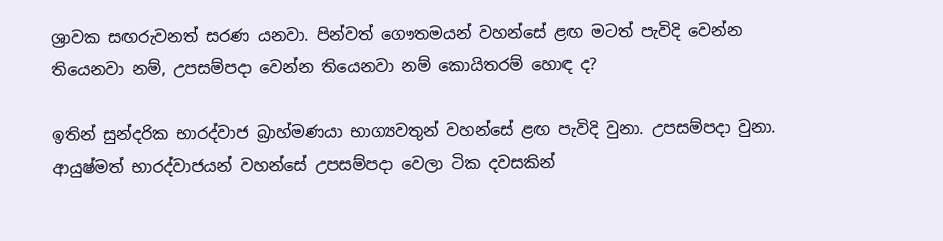ශ්‍රාවක සඟරුවනත් සරණ යනවා. පින්වත් ගෞතමයන් වහන්සේ ළඟ මටත් පැවිදි වෙන්න තියෙනවා නම්, උපසම්පදා වෙන්න තියෙනවා නම් කොයිතරම් හොඳ ද?

ඉතින් සුන්දරික භාරද්වාජ බ්‍රාහ්මණයා භාග්‍යවතුන් වහන්සේ ළඟ පැවිදි වුනා. උපසම්පදා වුනා. ආයුෂ්මත් භාරද්වාජයන් වහන්සේ උපසම්පදා වෙලා ටික දවසකින්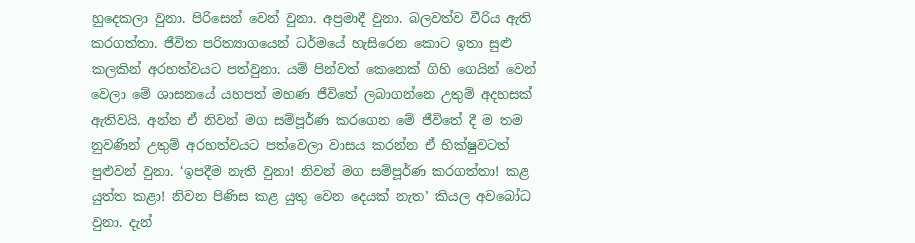හුදෙකලා වුනා. පිරිසෙන් වෙන් වුනා. අප්‍රමාදී වුනා. බලවත්ව වීරිය ඇති කරගත්තා. ජීවිත පරිත්‍යාගයෙන් ධර්මයේ හැසිරෙන කොට ඉතා සුළු කලකින් අරහත්වයට පත්වුනා. යම් පින්වත් කෙනෙක් ගිහි ගෙයින් වෙන් වෙලා මේ ශාසනයේ යහපත් මහණ ජීවිතේ ලබාගන්නෙ උතුම් අදහසක් ඇතිවයි. අන්න ඒ නිවන් මග සම්පූර්ණ කරගෙන මේ ජීවිතේ දී ම තම නුවණින් උතුම් අරහත්වයට පත්වෙලා වාසය කරන්න ඒ භික්ෂුවටත් පුළුවන් වුනා. ‘ඉපදීම නැති වුනා! නිවන් මග සම්පූර්ණ කරගත්තා! කළ යුත්ත කළා! නිවන පිණිස කළ යුතු වෙන දෙයක් නැත’ කියල අවබෝධ වුනා. දැන්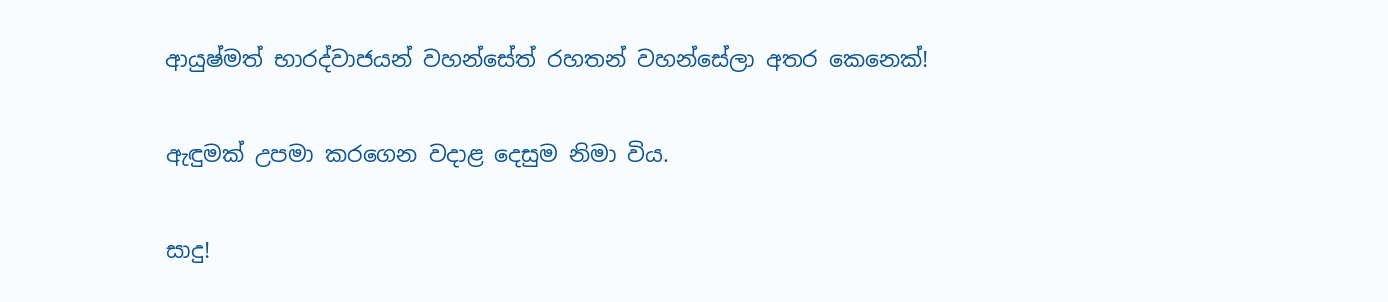ආයුෂ්මත් භාරද්වාජයන් වහන්සේත් රහතන් වහන්සේලා අතර කෙනෙක්!

ඇඳුමක් උපමා කරගෙන වදාළ දෙසුම නිමා විය.

සාදු!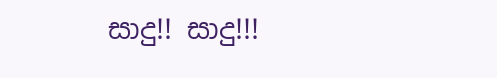සාදු!! සාදු!!!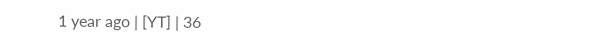1 year ago | [YT] | 36